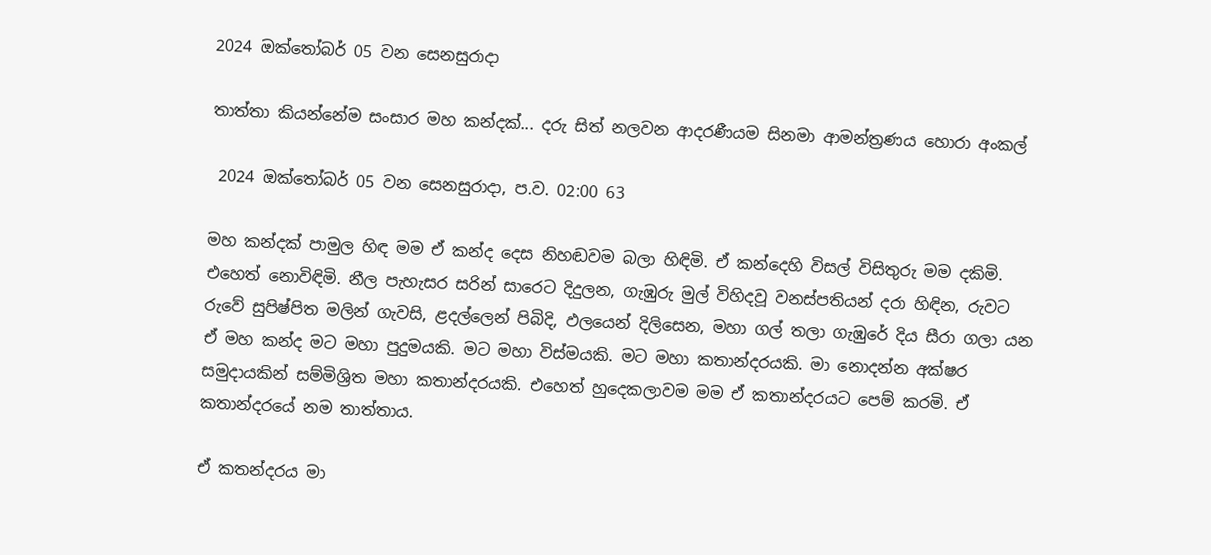2024 ඔක්තෝබර් 05 වන සෙනසුරාදා

තාත්තා කියන්නේම සංසාර මහ කන්දක්... දරු සිත් නලවන ආදරණීයම සිනමා ආමන්ත්‍රණය හොරා අංකල්

 2024 ඔක්තෝබර් 05 වන සෙනසුරාදා, ප.ව. 02:00 63

මහ කන්දක් පාමුල හිඳ මම ඒ කන්ද දෙස නිහඬවම බලා හිඳිමි. ඒ කන්දෙහි විසල් විසිතුරු මම දකිමි. එහෙත් නොවිඳිමි. නීල පැහැසර සරින් සාරෙට දිදුලන, ගැඹුරු මුල් විහිදවූ වනස්පතියන් දරා හිඳින, රුවට රුවේ සුපිෂ්පිත මලින් ගැවසි, ළදල්ලෙන් පිබිදි, ඵලයෙන් දිලිසෙන, මහා ගල් තලා ගැඹුරේ දිය සීරා ගලා යන ඒ මහ කන්ද මට මහා පුදුමයකි. මට මහා විස්මයකි. මට මහා කතාන්දරයකි. මා නොදන්න අක්ෂර සමුදායකින් සම්මිශ්‍රිත මහා කතාන්දරයකි. එහෙත් හුදෙකලාවම මම ඒ කතාන්දරයට පෙම් කරමි. ඒ කතාන්දරයේ නම තාත්තාය.

ඒ කතන්දරය මා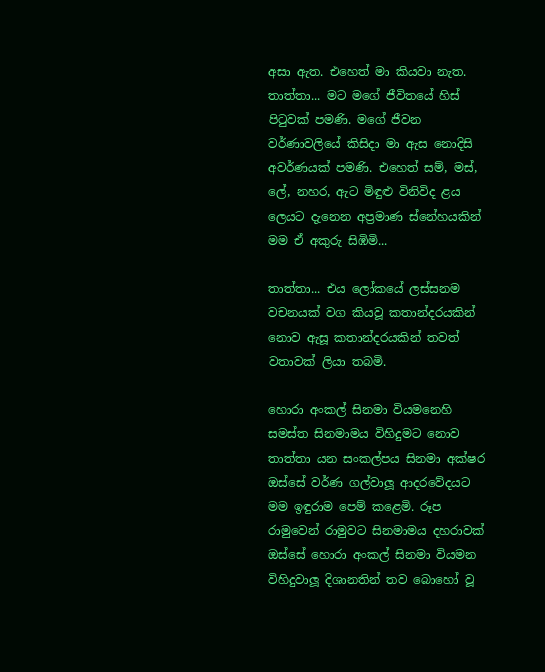අසා ඇත. එහෙත් මා කියවා නැත. තාත්තා... මට මගේ ජීවිතයේ හිස් පිටුවක් පමණි. මගේ ජීවන වර්ණාවලියේ කිසිදා මා ඇස නොදිසි අවර්ණයක් පමණි. එහෙත් සම්, මස්, ලේ, නහර, ඇට මිඳුළු විනිවිද ළය ලෙයට දැනෙන අප්‍රමාණ ස්නේහයකින් මම ඒ අකුරු සිඹිමි...

තාත්තා... එය ලෝකයේ ලස්සනම වචනයක් වග කියවූ කතාන්දරයකින් නොව ඇසූ කතාන්දරයකින් තවත් වතාවක් ලියා තබමි.

හොරා අංකල් සිනමා වියමනෙහි සමස්ත සිනමාමය විහිදුමට නොව තාත්තා යන සංකල්පය සිනමා අක්ෂර ඔස්සේ වර්ණ ගල්වාලූ ආදරවේදයට මම ඉඳුරාම පෙම් කළෙමි. රූප රාමුවෙන් රාමුවට සිනමාමය දහරාවක් ඔස්සේ හොරා අංකල් සිනමා වියමන විහිදුවාලූ දිශානතින් තව බොහෝ වූ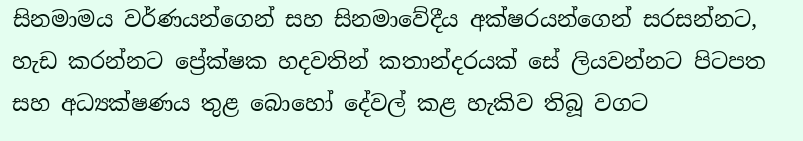සිනමාමය වර්ණයන්ගෙන් සහ සිනමාවේදීය අක්ෂරයන්ගෙන් සරසන්නට, හැඩ කරන්නට ප්‍රේක්ෂක හදවතින් කතාන්දරයක් සේ ලියවන්නට පිටපත සහ අධ්‍යක්ෂණය තුළ බොහෝ දේවල් කළ හැකිව තිබූ වගට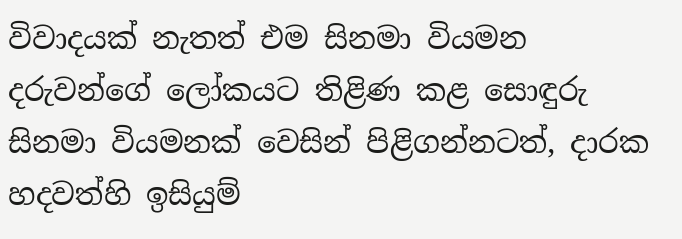විවාදයක් නැතත් එම සිනමා වියමන දරුවන්ගේ ලෝකයට තිළිණ කළ සොඳුරු සිනමා වියමනක් වෙසින් පිළිගන්නටත්, දාරක හදවත්හි ඉසියුම්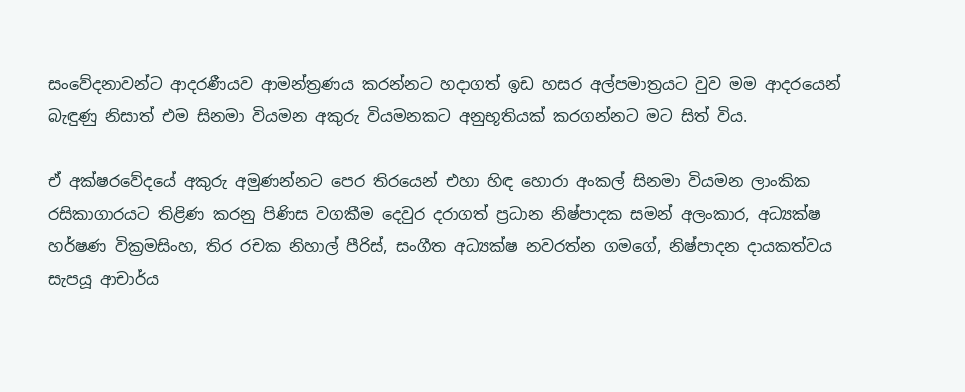සංවේදනාවන්ට ආදරණීයව ආමන්ත්‍රණය කරන්නට හදාගත් ඉඩ හසර අල්පමාත්‍රයට වුව මම ආදරයෙන් බැඳුණු නිසාත් එම සිනමා වියමන අකුරු වියමනකට අනුභූතියක් කරගන්නට මට සිත් විය.

ඒ අක්ෂරවේදයේ අකුරු අමුණන්නට පෙර තිරයෙන් එහා හිඳ හොරා අංකල් සිනමා වියමන ලාංකික රසිකාගාරයට තිළිණ කරනු පිණිස වගකීම දෙවුර දරාගත් ප්‍රධාන නිෂ්පාදක සමන් අලංකාර, අධ්‍යක්ෂ හර්ෂණ වික්‍රමසිංහ, තිර රචක නිහාල් පීරිස්, සංගීත අධ්‍යක්ෂ නවරත්න ගමගේ, නිෂ්පාදන දායකත්වය සැපයූ ආචාර්ය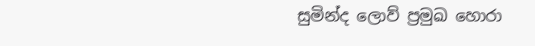සුමින්ද ලොව් ප්‍රමුඛ හොරා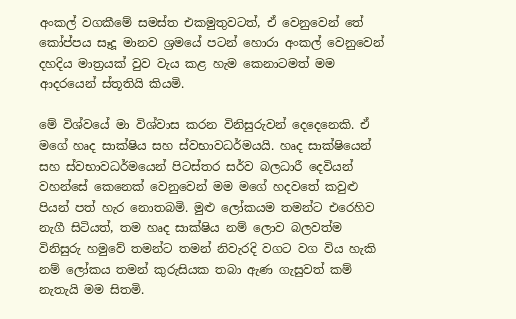අංකල් වගකීමේ සමස්ත එකමුතුවටත්, ඒ වෙනුවෙන් තේ කෝප්පය සෑදූ මානව ශ්‍රමයේ පටන් හොරා අංකල් වෙනුවෙන් දහදිය මාත්‍රයක් වුව වැය කළ හැම කෙනාටමත් මම ආදරයෙන් ස්තූතියි කියමි.

මේ විශ්වයේ මා විශ්වාස කරන විනිසුරුවන් දෙදෙනෙකි. ඒ මගේ හෘද සාක්ෂිය සහ ස්වභාවධර්මයයි. හෘද සාක්ෂියෙන් සහ ස්වභාවධර්මයෙන් පිටස්තර සර්ව බලධාරී දෙවියන් වහන්සේ කෙනෙක් වෙනුවෙන් මම මගේ හදවතේ කවුළු පියන් පත් හැර නොතබමි. මුළු ලෝකයම තමන්ට එරෙහිව නැගී සිටියත්, තම හෘද සාක්ෂිය නම් ලොව බලවත්ම විනිසුරු හමුවේ තමන්ට තමන් නිවැරදි වගට වග විය හැකි නම් ලෝකය තමන් කුරුසියක තබා ඇණ ගැසුවත් කම් නැතැයි මම සිතමි.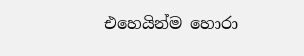එහෙයින්ම හොරා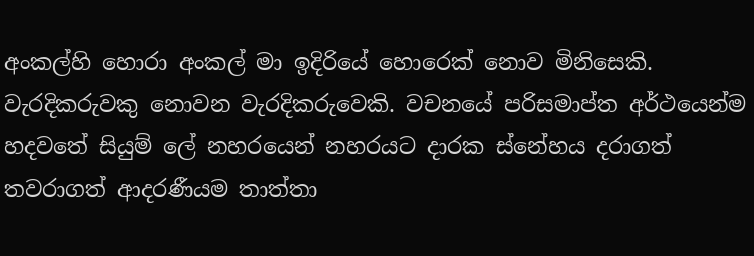අංකල්හි හොරා අංකල් මා ඉදිරියේ හොරෙක් නොව මිනිසෙකි. වැරදිකරුවකු නොවන වැරදිකරුවෙකි. වචනයේ පරිසමාප්ත අර්ථයෙන්ම හදවතේ සියුම් ලේ නහරයෙන් නහරයට දාරක ස්නේහය දරාගත් තවරාගත් ආදරණීයම තාත්තා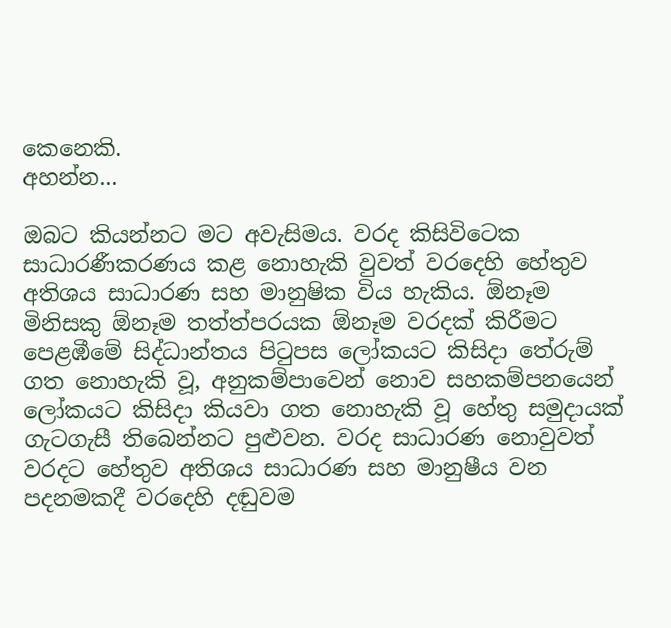කෙනෙකි.
අහන්න...

ඔබට කියන්නට මට අවැසිමය. වරද කිසිවිටෙක සාධාරණීකරණය කළ නොහැකි වුවත් වරදෙහි හේතුව අතිශය සාධාරණ සහ මානුෂික විය හැකිය. ඕනෑම මිනිසකු ඕනෑම තත්ත්පරයක ඕනෑම වරදක් කිරීමට පෙළඹීමේ සිද්ධාන්තය පිටුපස ලෝකයට කිසිදා තේරුම් ගත නොහැකි වූ, අනුකම්පාවෙන් නොව සහකම්පනයෙන් ලෝකයට කිසිදා කියවා ගත නොහැකි වූ හේතු සමුදායක් ගැටගැසී තිබෙන්නට පුළුවන. වරද සාධාරණ නොවුවත් වරදට හේතුව අතිශය සාධාරණ සහ මානුෂීය වන පදනමකදී වරදෙහි දඬුවම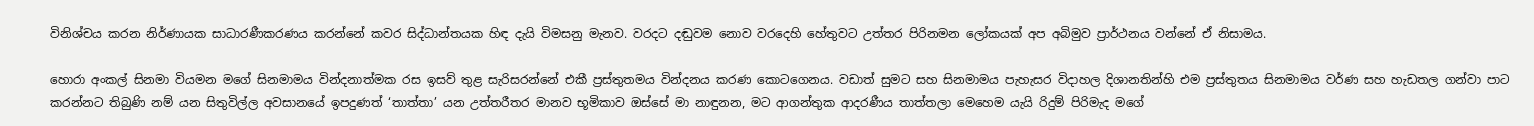විනිශ්චය කරන නිර්ණායක සාධාරණීකරණය කරන්නේ කවර සිද්ධාන්තයක හිඳ දැයි විමසනු මැනව. වරදට දඬුවම නොව වරදෙහි හේතුවට උත්තර පිරිනමන ලෝකයක් අප අබිමුව ප්‍රාර්ථනය වන්නේ ඒ නිසාමය.

හොරා අංකල් සිනමා වියමන මගේ සිනමාමය වින්දනාත්මක රස ඉසව් තුළ සැරිසරන්නේ එකී ප්‍රස්තුතමය වින්දනය කරණ කොටගෙනය. වඩාත් සුමට සහ සිනමාමය පැහැසර විදාහල දිශානතින්හි එම ප්‍රස්තුතය සිනමාමය වර්ණ සහ හැඩතල ගන්වා පාට කරන්නට තිබුණි නම් යන සිතුවිල්ල අවසානයේ ඉපදුණත් ‘තාත්තා’ යන උත්තරීතර මානව භූමිකාව ඔස්සේ මා නාඳුනන, මට ආගන්තුක ආදරණීය තාත්තලා මෙහෙම යැයි රිදුම් පිරිමැද මගේ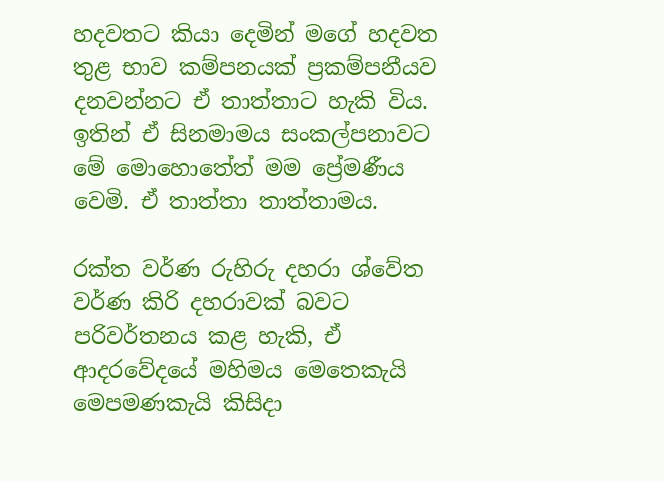හදවතට කියා දෙමින් මගේ හදවත තුළ භාව කම්පනයක් ප්‍රකම්පනීයව දනවන්නට ඒ තාත්තාට හැකි විය. ඉතින් ඒ සිනමාමය සංකල්පනාවට මේ මොහොතේත් මම ප්‍රේමණීය වෙමි. ඒ තාත්තා තාත්තාමය.

රක්ත වර්ණ රුහිරු දහරා ශ්වේත වර්ණ කිරි දහරාවක් බවට පරිවර්තනය කළ හැකි, ඒ ආදරවේදයේ මහිමය මෙතෙකැයි මෙපමණකැයි කිසිදා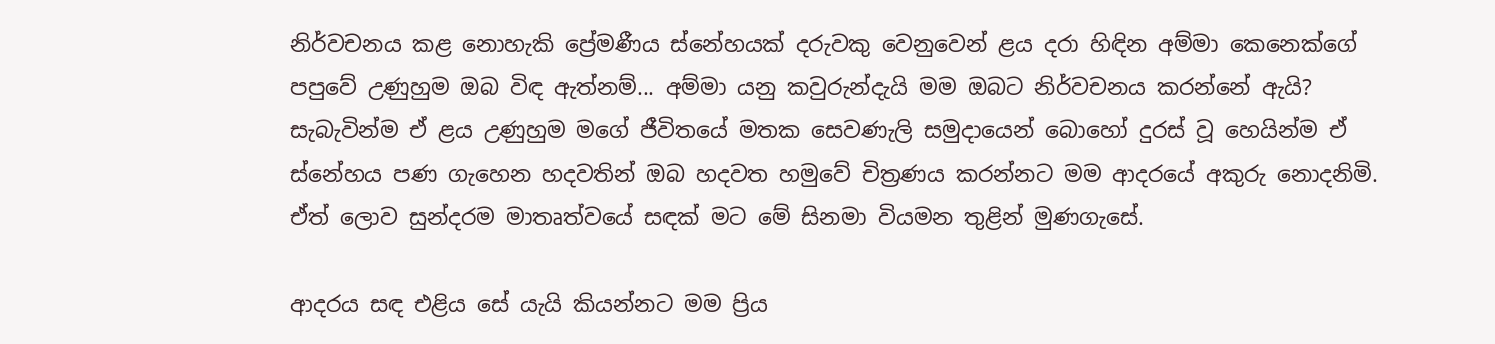නිර්වචනය කළ නොහැකි ප්‍රේමණීය ස්නේහයක් දරුවකු වෙනුවෙන් ළය දරා හිඳින අම්මා කෙනෙක්ගේ පපුවේ උණුහුම ඔබ විඳ ඇත්නම්... අම්මා යනු කවුරුන්දැයි මම ඔබට නිර්වචනය කරන්නේ ඇයි? සැබැවින්ම ඒ ළය උණුහුම මගේ ජීවිතයේ මතක සෙවණැලි සමුදායෙන් බොහෝ දුරස් වූ හෙයින්ම ඒ ස්නේහය පණ ගැහෙන හදවතින් ඔබ හදවත හමුවේ චිත්‍රණය කරන්නට මම ආදරයේ අකුරු නොදනිමි. ඒත් ලොව සුන්දරම මාතෘත්වයේ සඳක් මට මේ සිනමා වියමන තුළින් මුණගැසේ.

ආදරය සඳ එළිය සේ යැයි කියන්නට මම ප්‍රිය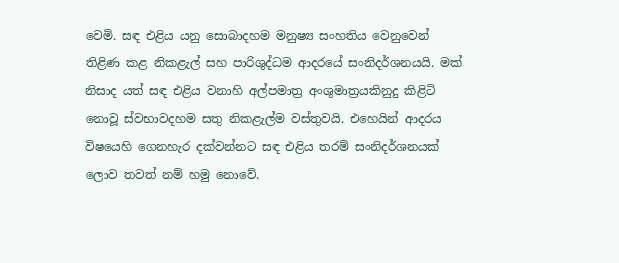වෙමි. සඳ එළිය යනු සොබාදහම මනුෂ්‍ය සංහතිය වෙනුවෙන් තිළිණ කළ නිකළැල් සහ පාරිශුද්ධම ආදරයේ සංනිදර්ශනයයි. මක් නිසාද යත් සඳ එළිය වනාහි අල්පමාත්‍ර අංශුමාත්‍රයකිනුදු කිළිටි නොවූ ස්වභාවදහම සතු නිකළැල්ම වස්තුවයි. එහෙයින් ආදරය විෂයෙහි ගෙනහැර දක්වන්නට සඳ එළිය තරම් සංනිදර්ශනයක් ලොව තවත් නම් හමු නොවේ.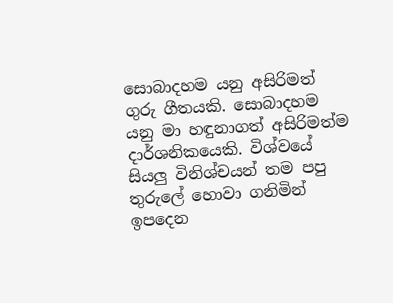සොබාදහම යනු අසිරිමත් ගුරු ගීතයකි. සොබාදහම යනු මා හඳුනාගත් අසිරිමත්ම දාර්ශනිකයෙකි. විශ්වයේ සියලු විනිශ්චයන් තම පපු තුරුලේ හොවා ගනිමින් ඉපදෙන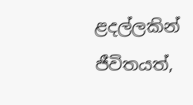ළදල්ලකින් ජීවිතයත්,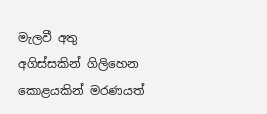මැලවී අතු අගිස්සකින් ගිලිහෙන කොළයකින් මරණයත්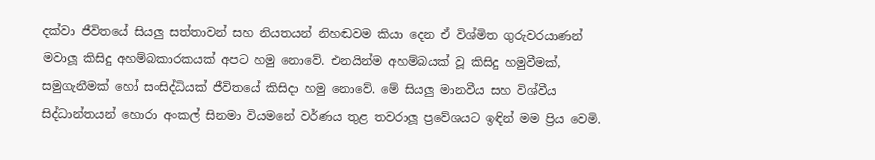දක්වා ජීවිතයේ සියලු සත්තාවන් සහ නියතයන් නිහඬවම කියා දෙන ඒ විශ්මිත ගුරුවරයාණන් මවාලූ කිසිදු අහම්බකාරකයක් අපට හමු නොවේ. එනයින්ම අහම්බයක් වූ කිසිදු හමුවීමක්, සමුගැනීමක් හෝ සංසිද්ධියක් ජීවිතයේ කිසිදා හමු නොවේ. මේ සියලු මානවීය සහ විශ්වීය සිද්ධාන්තයන් හොරා අංකල් සිනමා වියමනේ වර්ණය තුළ තවරාලූ ප්‍රවේශයට ඉඳින් මම ප්‍රිය වෙමි.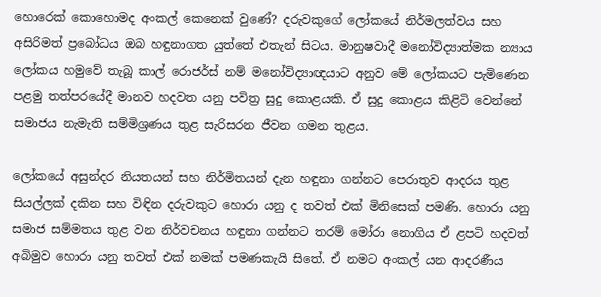හොරෙක් කොහොමද අංකල් කෙනෙක් වුණේ? දරුවකුගේ ලෝකයේ නිර්මලත්වය සහ අසිරිමත් ප්‍රබෝධය ඔබ හඳුනාගත යුත්තේ එතැන් සිටය. මානුෂවාදී මනෝවිද්‍යාත්මක න්‍යාය ලෝකය හමුවේ තැබූ කාල් රොජර්ස් නම් මනෝවිද්‍යාඥයාට අනුව මේ ලෝකයට පැමිණෙන පළමු තත්පරයේදී මානව හදවත යනු පවිත්‍ර සුදු කොළයකි. ඒ සුදු කොළය කිළිටි වෙන්නේ සමාජය නැමැති සම්මිශ්‍රණය තුළ සැරිසරන ජීවන ගමන තුළය.

ලෝකයේ අසුන්දර නියතයන් සහ නිර්මිතයන් දැන හඳුනා ගන්නට පෙරාතුව ආදරය තුළ සියල්ලක් දකින සහ විඳින දරුවකුට හොරා යනු ද තවත් එක් මිනිසෙක් පමණි. හොරා යනු සමාජ සම්මතය තුළ වන නිර්වචනය හඳුනා ගන්නට තරම් මෝරා නොගිය ඒ ළපටි හදවත් අබිමුව හොරා යනු තවත් එක් නමක් පමණකැයි සිතේ. ඒ නමට අංකල් යන ආදරණීය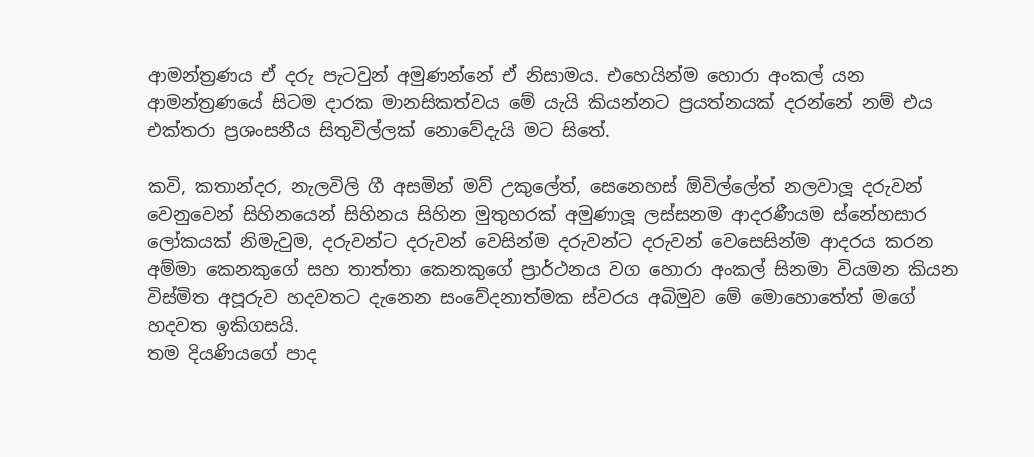ආමන්ත්‍රණය ඒ දරු පැටවුන් අමුණන්නේ ඒ නිසාමය. එහෙයින්ම හොරා අංකල් යන ආමන්ත්‍රණයේ සිටම දාරක මානසිකත්වය මේ යැයි කියන්නට ප්‍රයත්නයක් දරන්නේ නම් එය එක්තරා ප්‍රශංසනීය සිතුවිල්ලක් නොවේදැයි මට සිතේ.

කවි, කතාන්දර, නැලවිලි ගී අසමින් මව් උකුලේත්, සෙනෙහස් ඕවිල්ලේත් නලවාලූ දරුවන් වෙනුවෙන් සිහිනයෙන් සිහිනය සිහින මුතුහරක් අමුණාලූ ලස්සනම ආදරණීයම ස්නේහසාර ලෝකයක් නිමැවුම, දරුවන්ට දරුවන් වෙසින්ම දරුවන්ට දරුවන් වෙසෙසින්ම ආදරය කරන අම්මා කෙනකුගේ සහ තාත්තා කෙනකුගේ ප්‍රාර්ථනය වග හොරා අංකල් සිනමා වියමන කියන විස්මිත අපූරුව හදවතට දැනෙන සංවේදනාත්මක ස්වරය අබිමුව මේ මොහොතේත් මගේ හදවත ඉකිගසයි.
තම දියණියගේ පාද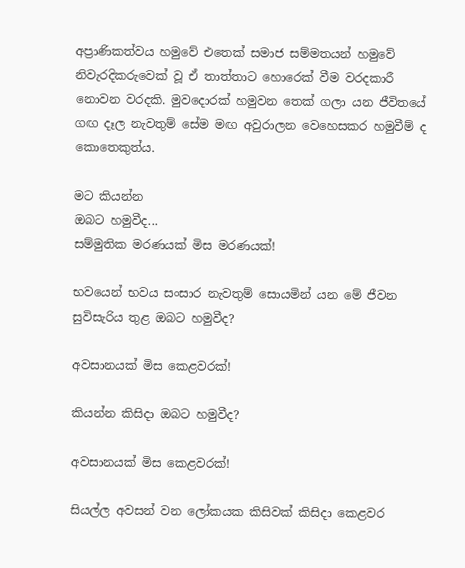අප්‍රාණිකත්වය හමුවේ එතෙක් සමාජ සම්මතයන් හමුවේ නිවැරදිකරුවෙක් වූ ඒ තාත්තාට හොරෙක් වීම වරදකාරී නොවන වරදකි. මුවදොරක් හමුවන තෙක් ගලා යන ජීවිතයේ ගඟ දෑල නැවතුම් සේම මඟ අවුරාලන වෙහෙසකර හමුවීම් ද කොතෙකුත්ය.

මට කියන්න
ඔබට හමුවීද...
සම්මුතික මරණයක් මිස මරණයක්!

භවයෙන් භවය සංසාර නැවතුම් සොයමින් යන මේ ජීවන සුවිසැරිය තුළ ඔබට හමුවීද?

අවසානයක් මිස කෙළවරක්!

කියන්න කිසිදා ඔබට හමුවීද?

අවසානයක් මිස කෙළවරක්!

සියල්ල අවසන් වන ලෝකයක කිසිවක් කිසිදා කෙළවර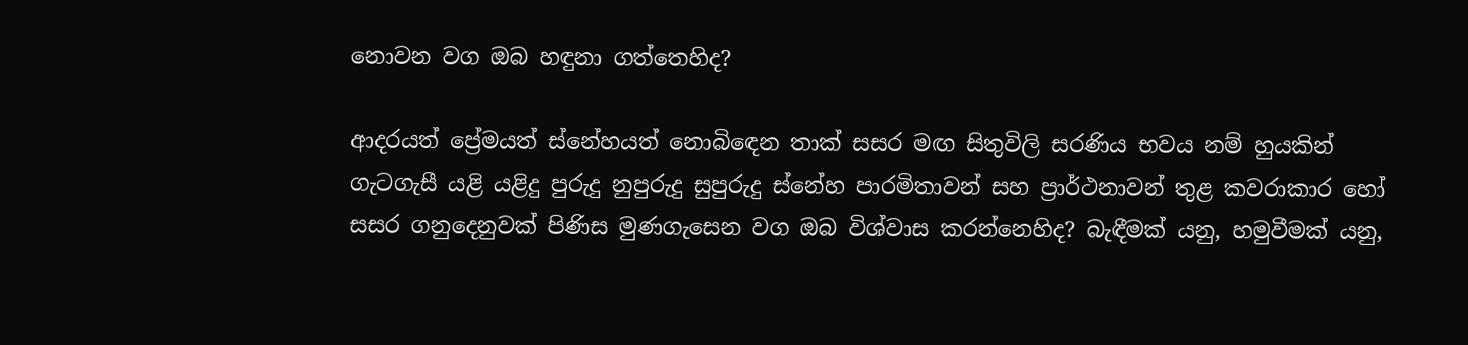නොවන වග ඔබ හඳුනා ගත්තෙහිද?

ආදරයත් ප්‍රේමයත් ස්නේහයත් නොබිඳෙන තාක් සසර මඟ සිතුවිලි සරණිය භවය නම් හුයකින් ගැටගැසී යළි යළිදු පුරුදු නුපුරුදු සුපුරුදු ස්නේහ පාරමිතාවන් සහ ප්‍රාර්ථනාවන් තුළ කවරාකාර හෝ සසර ගනුදෙනුවක් පිණිස මුණගැසෙන වග ඔබ විශ්වාස කරන්නෙහිද? බැඳීමක් යනු, හමුවීමක් යනු,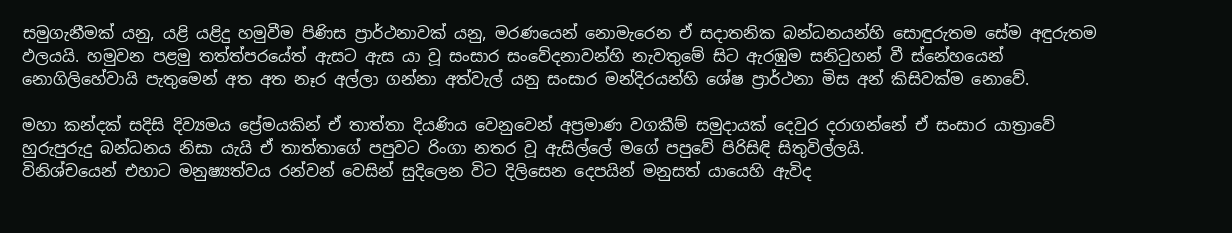සමුගැනීමක් යනු, යළි යළිදු හමුවීම පිණිස ප්‍රාර්ථනාවක් යනු, මරණයෙන් නොමැරෙන ඒ සදාතනික බන්ධනයන්හි සොඳුරුතම සේම අඳුරුතම ඵලයයි. හමුවන පළමු තත්ත්පරයේත් ඇසට ඇස යා වූ සංසාර සංවේදනාවන්හි නැවතුමේ සිට ඇරඹුම සනිටුහන් වී ස්නේහයෙන් නොගිලිහේවායි පැතුමෙන් අත අත නෑර අල්ලා ගන්නා අත්වැල් යනු සංසාර මන්දිරයන්හි ශේෂ ප්‍රාර්ථනා මිස අන් කිසිවක්ම නොවේ.

මහා කන්දක් සදිසි දිව්‍යමය ප්‍රේමයකින් ඒ තාත්තා දියණිය වෙනුවෙන් අප්‍රමාණ වගකීම් සමුදායක් දෙවුර දරාගන්නේ ඒ සංසාර යාත්‍රාවේ හුරුපුරුදු බන්ධනය නිසා යැයි ඒ තාත්තාගේ පපුවට රිංගා නතර වූ ඇසිල්ලේ මගේ පපුවේ පිරිසිඳි සිතුවිල්ලයි.
විනිශ්චයෙන් එහාට මනුෂ්‍යත්වය රන්වන් වෙසින් සුදිලෙන විට දිලිසෙන දෙපයින් මනුසත් යායෙහි ඇවිද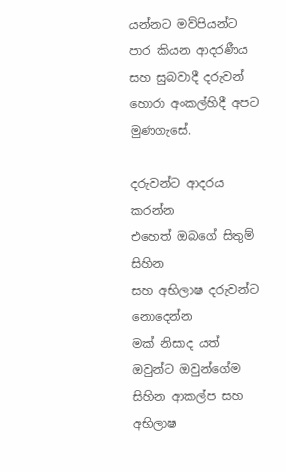යන්නට මව්පියන්ට පාර කියන ආදරණීය සහ සුබවාදී දරුවන් හොරා අංකල්හිදී අපට මුණගැසේ.

දරුවන්ට ආදරය කරන්න
එහෙත් ඔබගේ සිතුම් සිහින
සහ අභිලාෂ දරුවන්ට
නොදෙන්න
මක් නිසාද යත් ඔවුන්ට ඔවුන්ගේම
සිහින ආකල්ප සහ අභිලාෂ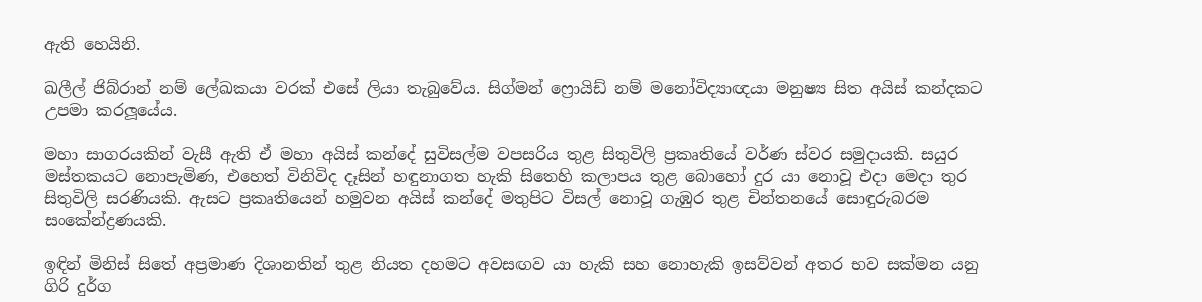ඇති හෙයිනි.

ඛලීල් ජිබ්රාන් නම් ලේඛකයා වරක් එසේ ලියා තැබුවේය. සිග්මන් ෆ්‍රොයිඩ් නම් මනෝවිද්‍යාඥයා මනුෂ්‍ය සිත අයිස් කන්දකට උපමා කරලූයේය.

මහා සාගරයකින් වැසී ඇති ඒ මහා අයිස් කන්දේ සුවිසල්ම වපසරිය තුළ සිතුවිලි ප්‍රකෘතියේ වර්ණ ස්වර සමුදායකි. සයුර මස්තකයට නොපැමිණ, එහෙත් විනිවිද දෑසින් හඳුනාගත හැකි සිතෙහි කලාපය තුළ බොහෝ දුර යා නොවූ එදා මෙදා තුර සිතුවිලි සරණියකි. ඇසට ප්‍රකෘතියෙන් හමුවන අයිස් කන්දේ මතුපිට විසල් නොවූ ගැඹුර තුළ චින්තනයේ සොඳුරුබරම සංකේන්ද්‍රණයකි.

ඉඳින් මිනිස් සිතේ අප්‍රමාණ දිශානතින් තුළ නියත දහමට අවසඟව යා හැකි සහ නොහැකි ඉසව්වන් අතර භව සක්මන යනු ගිරි දුර්ග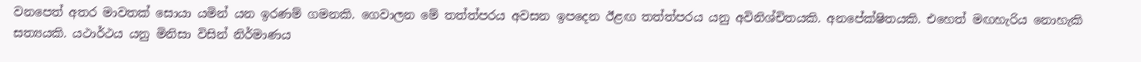වනපෙත් අතර මාවතක් සොයා යමින් යන ඉරණම් ගමනකි. ගෙවාලන මේ තත්ත්පරය අවසන ඉපදෙන ඊළඟ තත්ත්පරය යනු අවිනිශ්චිතයකි. අනපේක්ෂිතයකි. එහෙත් මඟහැරිය නොහැකි සත්‍යයකි. යථාර්ථය යනු මිනිසා විසින් නිර්මාණය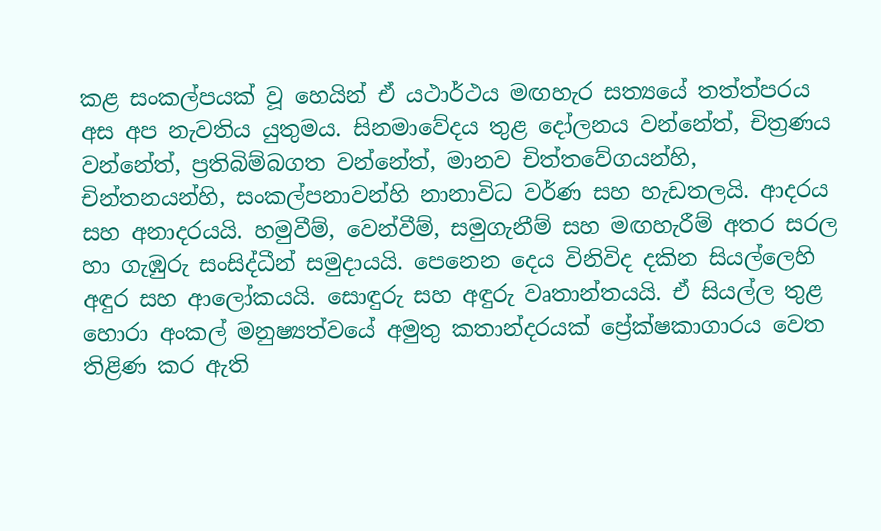කළ සංකල්පයක් වූ හෙයින් ඒ යථාර්ථය මඟහැර සත්‍යයේ තත්ත්පරය අස අප නැවතිය යුතුමය. සිනමාවේදය තුළ දෝලනය වන්නේත්, චිත්‍රණය වන්නේත්, ප්‍රතිබිම්බගත වන්නේත්, මානව චිත්තවේගයන්හි, චින්තනයන්හි, සංකල්පනාවන්හි නානාවිධ වර්ණ සහ හැඩතලයි. ආදරය සහ අනාදරයයි. හමුවීම්, වෙන්වීම්, සමුගැනීම් සහ මඟහැරීම් අතර සරල හා ගැඹුරු සංසිද්ධීන් සමුදායයි. පෙනෙන දෙය විනිවිද දකින සියල්ලෙහි අඳුර සහ ආලෝකයයි. සොඳුරු සහ අඳුරු වෘතාන්තයයි. ඒ සියල්ල තුළ හොරා අංකල් මනුෂ්‍යත්වයේ අමුතු කතාන්දරයක් ප්‍රේක්ෂකාගාරය වෙත තිළිණ කර ඇති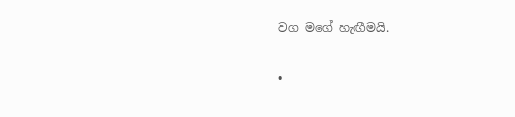වග මගේ හැඟීමයි.

•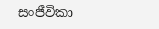සංජීවිකා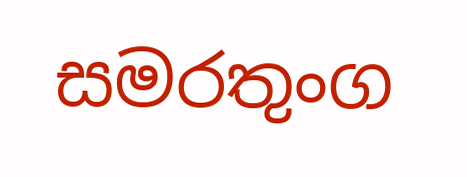සමරතුංග